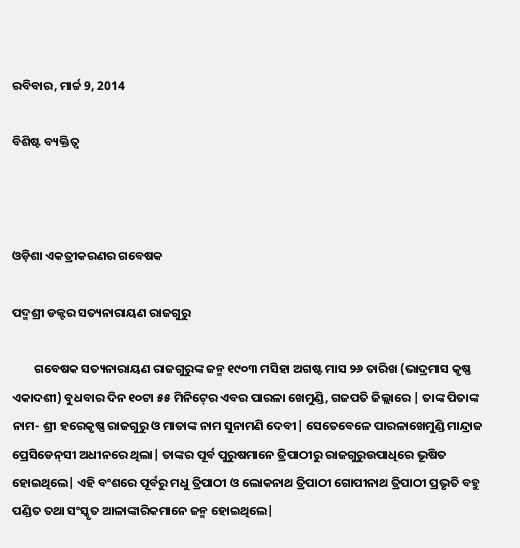ରବିବାର, ମାର୍ଚ୍ଚ 9, 2014

ବିଶିଷ୍ଟ ବ୍ୟକ୍ତିତ୍ୱ



ଓଡ଼ିଶା ଏକତ୍ରୀକରଣର ଗବେଷକ

ପଦ୍ମଶ୍ରୀ ଡକ୍ଟର ସତ୍ୟନାରାୟଣ ରାଜଗୁରୁ

        ଗବେଷକ ସତ୍ୟନାରାୟଣ ରାଜଗୁରୁଙ୍କ ଜନ୍ମ ୧୯୦୩ ମସିହା ଅଗଷ୍ଟ ମାସ ୨୬ ତାରିଖ (ଭାଦ୍ରମାସ କୃଷ୍ଣ ଏକାଦଶୀ) ବୁଧବାର ଦିନ ୧୦ଟା ୫୫ ମିନିଟ‌୍‍ରେ ଏବର ପାରଳା ଖେମୁଣ୍ଡି, ଗଜପତି ଜିଲ୍ଲାରେ | ତାଙ୍କ ପିତାଙ୍କ ନାମ- ଶ୍ରୀ ହରେକୃଷ୍ଣ ରାଜଗୁରୁ ଓ ମାତାଙ୍କ ନାମ ସୁନାମଣି ଦେବୀ| ସେତେବେଳେ ପାରଳାଖେମୁଣ୍ଡି ମାନ୍ଦ୍ରାଜ ପ୍ରେସିଡେନ‌୍‍ସୀ ଅଧୀନରେ ଥିଲା| ତାଙ୍କର ପୂର୍ବ ପୁରୁଷମାନେ ତ୍ରିପାଠୀରୁ ରାଜଗୁରୁଉପାଧିରେ ଭୂଷିତ ହୋଇଥିଲେ| ଏହି ବଂଶରେ ପୂର୍ବରୁ ମଧୁ ତ୍ରିପାଠୀ ଓ ଲୋକନାଥ ତ୍ରିପାଠୀ ଗୋପୀନାଥ ତ୍ରିପାଠୀ ପ୍ରଭୃତି ବହୁ ପଣ୍ଡିତ ତଥା ସଂସ୍କୃତ ଆଳାଙ୍କାରିକମାନେ ଜନ୍ମ ହୋଇଥିଲେ|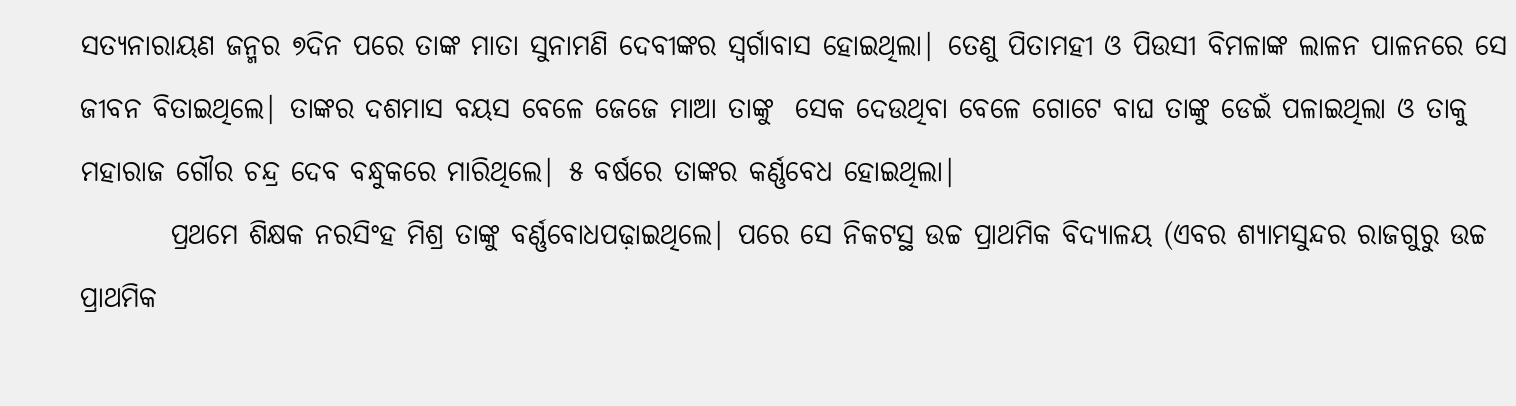ସତ୍ୟନାରାୟଣ ଜନ୍ମର ୭ଦିନ ପରେ ତାଙ୍କ ମାତା ସୁନାମଣି ଦେବୀଙ୍କର ସ୍ବର୍ଗାବାସ ହୋଇଥିଲା| ତେଣୁ ପିତାମହୀ ଓ ପିଉସୀ ବିମଳାଙ୍କ ଲାଳନ ପାଳନରେ ସେ ଜୀବନ ବିତାଇଥିଲେ| ତାଙ୍କର ଦଶମାସ ବୟସ ବେଳେ ଜେଜେ ମାଆ ତାଙ୍କୁ  ସେକ ଦେଉଥିବା ବେଳେ ଗୋଟେ ବାଘ ତାଙ୍କୁ ଡେଇଁ ପଳାଇଥିଲା ଓ ତାକୁ ମହାରାଜ ଗୌର ଚନ୍ଦ୍ର ଦେବ ବନ୍ଧୁକରେ ମାରିଥିଲେ| ୫ ବର୍ଷରେ ତାଙ୍କର କର୍ଣ୍ଣବେଧ ହୋଇଥିଲା|
        ପ୍ରଥମେ ଶିକ୍ଷକ ନରସିଂହ ମିଶ୍ର ତାଙ୍କୁ ବର୍ଣ୍ଣବୋଧପଢ଼ାଇଥିଲେ| ପରେ ସେ ନିକଟସ୍ଥ ଉଚ୍ଚ ପ୍ରାଥମିକ ବିଦ୍ୟାଳୟ (ଏବର ଶ୍ୟାମସୁନ୍ଦର ରାଜଗୁରୁ ଉଚ୍ଚ ପ୍ରାଥମିକ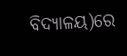ବିଦ୍ୟାଳୟ)ରେ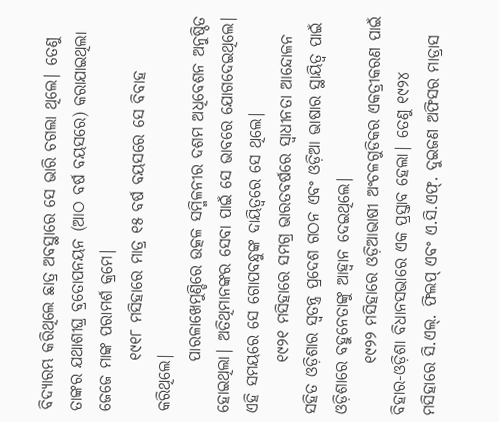ବିଦ୍ୟାରମ୍ଭ କରିଥିଲେ ଛାତ୍ର ଅବସ୍ଥାରେ ସେ ଭାରି ଚଗଲା ଥିଲେ| ତେଣୁ ତାଙ୍କର ଯଥାଶୀଘ୍ର ବ୍ରତୋପନୟନ (ଆଠ ବର୍ଷ ବୟସରେ) କରାଯାଇଥିଲା ଜେଜେ ମାଙ୍କ ପରାମର୍ଶ କ୍ରମେ|
        ୧୯୧୮ ମସିହାରେ ମାତ୍ର ୧୫ ବର୍ଷ ବୟସରେ ସେ ବିବାହ କରିଥିଲେ|
        ପାରଳାଖେମୁଣ୍ଡିରେ ଉତ୍କଳ ସମ୍ମିଳନୀର ଦଶମ ଅଧିବେଶନ ଅନୁଷ୍ଠିତ ହୋଇଥିଲା| ଅତିଥିମାନଙ୍କର ସେବା ପାଇଁ ସେ ଭାବରେ ଯୋଗଦେଇଥିଲେ| ଏହି ସମୟରେ ସେ ଗୋପବନ୍ଧୁଙ୍କ ଦାୟିତ୍ବରେ ସେ ଥିଲେ|
        ୧୯୨୧ ମସିହାରେ ସମଗ୍ର ଭାରତବର୍ଷରେ ସ୍ବାଧୀନତା ଆନ୍ଦୋଳନ ସହିତ ଓଡ଼ିଶାର ସ୍ବତନ୍ତ୍ର ପ୍ରଦେଶ ଗଠନ ଏବଂ ଓଡ଼ିଆ ଭାଷାର ସ୍ଥାୟିତ୍ବ ପାଇଁ ଓଡ଼ିଶାରେ ବହୁନେତାଙ୍କୁ ଆହ୍ବାନ ଦେଇଥିଲେ|
        ୧୯୨୨ ମସିହାରେ ଓଡ଼ିଆଭାଷୀ ଅଂଚଳଗୁଡିକର ଏକତ୍ରୀକରଣ ପାଇଁ ବିହାର-ଓଡ଼ିଶା ବିଧାନସଭାରେ ଏକ ପ୍ରସ୍ତାବ ହେଲା| ତେଣୁ ୧୯୨୪ ମସିହାରେ ସି.ଏଲ‌୍‍. ଫିଲପ‌୍‍ ଏବଂ ଏ.ସି.ଏଫ‌୍‍. ଦୁଇଜଣ ଅଫିସର ମାଡ୍ରାସ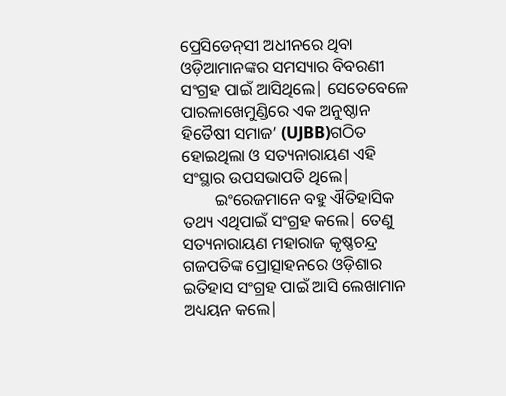ପ୍ରେସିଡେନ‌୍‍ସୀ ଅଧୀନରେ ଥିବା ଓଡ଼ିଆମାନଙ୍କର ସମସ୍ୟାର ବିବରଣୀ ସଂଗ୍ରହ ପାଇଁ ଆସିଥିଲେ| ସେତେବେଳେ ପାରଳାଖେମୁଣ୍ଡିରେ ଏକ ଅନୁଷ୍ଠାନ ହିତୈଷୀ ସମାଜ’ (UJBB)ଗଠିତ ହୋଇଥିଲା ଓ ସତ୍ୟନାରାୟଣ ଏହି ସଂସ୍ଥାର ଉପସଭାପତି ଥିଲେ|
        ଇଂରେଜମାନେ ବହୁ ଐତିହାସିକ ତଥ୍ୟ ଏଥିପାଇଁ ସଂଗ୍ରହ କଲେ| ତେଣୁ ସତ୍ୟନାରାୟଣ ମହାରାଜ କୃଷ୍ଣଚନ୍ଦ୍ର ଗଜପତିଙ୍କ ପ୍ରୋତ୍ସାହନରେ ଓଡ଼ିଶାର ଇତିହାସ ସଂଗ୍ରହ ପାଇଁ ଆସି ଲେଖାମାନ ଅଧ୍ୟୟନ କଲେ|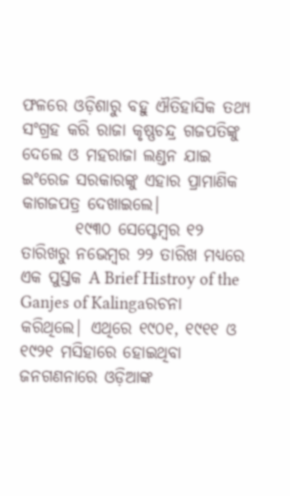ଫଳରେ ଓଡ଼ିଶାରୁ ବହୁ ଐତିହାସିକ ତଥ୍ୟ ସଂଗ୍ରହ କରି ରାଜା କୃଷ୍ଣଚନ୍ଦ୍ର ଗଜପତିଙ୍କୁ ଦେଲେ ଓ ମହରାଜା ଲଣ୍ଡନ ଯାଇ ଇଂରେଜ ସରକାରଙ୍କୁ ଏହାର ପ୍ରାମାଣିକ କାଗଜପତ୍ର ଦେଖାଇଲେ|
        ୧୯୩୦ ସେପ୍ଟେମ୍ବର ୧୨ ତାରିଖରୁ ନଭେମ୍ବର ୨୨ ତାରିଖ ମଧ୍ୟରେ ଏକ ପୁସ୍ତକ A Brief Histroy of the Ganjes of Kalingaରଚନା କରିଥିଲେ| ଏଥିରେ ୧୯୦୧, ୧୯୧୧ ଓ ୧୯୨୧ ମସିହାରେ ହୋଇଥିବା ଜନଗଣନାରେ ଓଡ଼ିଆଙ୍କ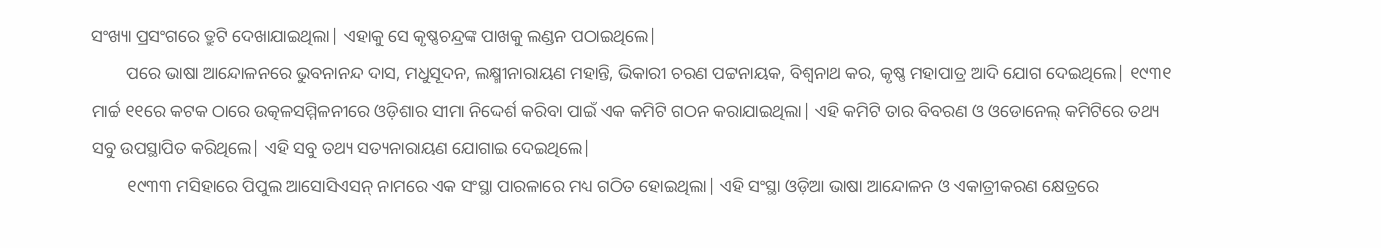ସଂଖ୍ୟା ପ୍ରସଂଗରେ ତ୍ରୁଟି ଦେଖାଯାଇଥିଲା| ଏହାକୁ ସେ କୃଷ୍ଣଚନ୍ଦ୍ରଙ୍କ ପାଖକୁ ଲଣ୍ଡନ ପଠାଇଥିଲେ|
        ପରେ ଭାଷା ଆନ୍ଦୋଳନରେ ଭୁବନାନନ୍ଦ ଦାସ, ମଧୁସୂଦନ, ଲକ୍ଷ୍ମୀନାରାୟଣ ମହାନ୍ତି, ଭିକାରୀ ଚରଣ ପଟ୍ଟନାୟକ, ବିଶ୍ବନାଥ କର, କୃଷ୍ଣ ମହାପାତ୍ର ଆଦି ଯୋଗ ଦେଇଥିଲେ| ୧୯୩୧ ମାର୍ଚ୍ଚ ୧୧ରେ କଟକ ଠାରେ ଉତ୍କଳସମ୍ମିଳନୀରେ ଓଡ଼ିଶାର ସୀମା ନିଦ୍ଦେର୍ଶ କରିବା ପାଇଁ ଏକ କମିଟି ଗଠନ କରାଯାଇଥିଲା| ଏହି କମିଟି ତାର ବିବରଣ ଓ ଓଡୋନେଲ‌୍‍ କମିଟିରେ ତଥ୍ୟ ସବୁ ଉପସ୍ଥାପିତ କରିଥିଲେ| ଏହି ସବୁ ତଥ୍ୟ ସତ୍ୟନାରାୟଣ ଯୋଗାଇ ଦେଇଥିଲେ|
        ୧୯୩୩ ମସିହାରେ ପିପୁଲ ଆସୋସିଏସନ‌୍‍ ନାମରେ ଏକ ସଂସ୍ଥା ପାରଳାରେ ମଧ୍ୟ ଗଠିତ ହୋଇଥିଲା| ଏହି ସଂସ୍ଥା ଓଡ଼ିଆ ଭାଷା ଆନ୍ଦୋଳନ ଓ ଏକାତ୍ରୀକରଣ କ୍ଷେତ୍ରରେ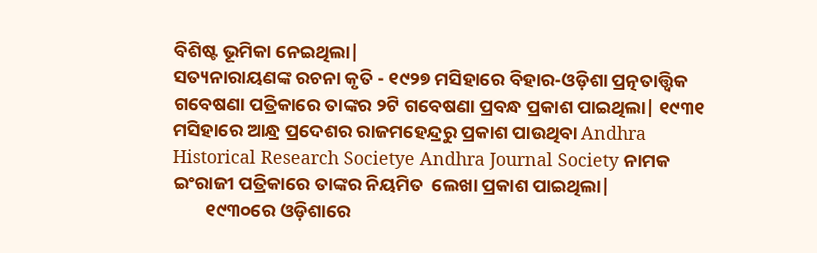ବିଶିଷ୍ଟ ଭୂମିକା ନେଇଥିଲା|
ସତ୍ୟନାରାୟଣଙ୍କ ରଚନା କୃତି - ୧୯୨୭ ମସିହାରେ ବିହାର-ଓଡ଼ିଶା ପ୍ରତ୍ନତାତ୍ତ୍ବିକ ଗବେଷଣା ପତ୍ରିକାରେ ତାଙ୍କର ୨ଟି ଗବେଷଣା ପ୍ରବନ୍ଧ ପ୍ରକାଶ ପାଇଥିଲା| ୧୯୩୧ ମସିହାରେ ଆନ୍ଧ୍ର ପ୍ରଦେଶର ରାଜମହେନ୍ଦ୍ରରୁ ପ୍ରକାଶ ପାଉଥିବା Andhra Historical Research Societye Andhra Journal Society ନାମକ ଇଂରାଜୀ ପତ୍ରିକାରେ ତାଙ୍କର ନିୟମିତ  ଲେଖା ପ୍ରକାଶ ପାଇଥିଲା|
        ୧୯୩୦ରେ ଓଡ଼ିଶାରେ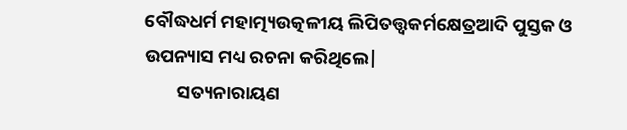ବୌଦ୍ଧଧର୍ମ ମହାତ୍ମ୍ୟଉତ୍କଳୀୟ ଲିପିତତ୍ତ୍ବକର୍ମକ୍ଷେତ୍ରଆଦି ପୁସ୍ତକ ଓ ଉପନ୍ୟାସ ମଧ୍ୟ ରଚନା କରିଥିଲେ|
        ସତ୍ୟନାରାୟଣ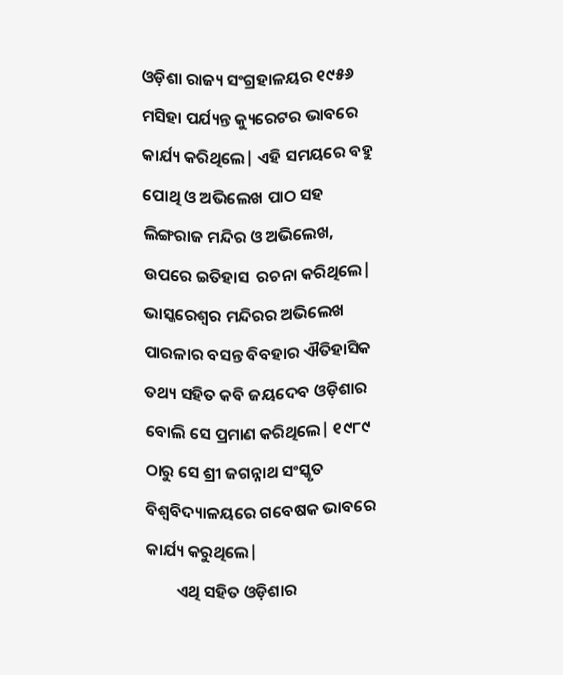ଓଡ଼ିଶା ରାଜ୍ୟ ସଂଗ୍ରହାଳୟର ୧୯୫୬ ମସିହା ପର୍ଯ୍ୟନ୍ତ କ୍ୟୁରେଟର ଭାବରେ କାର୍ଯ୍ୟ କରିଥିଲେ| ଏହି ସମୟରେ ବହୁ ପୋଥି ଓ ଅଭିଲେଖ ପାଠ ସହ ଲିଙ୍ଗରାଜ ମନ୍ଦିର ଓ ଅଭିଲେଖ, ଉପରେ ଇତିହାସ  ରଚନା କରିଥିଲେ| ଭାସ୍କରେଶ୍ବର ମନ୍ଦିରର ଅଭିଲେଖ ପାରଳାର ବସନ୍ତ ବିବହାର ଐତିହାସିକ ତଥ୍ୟ ସହିତ କବି ଜୟଦେବ ଓଡ଼ିଶାର ବୋଲି ସେ ପ୍ରମାଣ କରିଥିଲେ| ୧୯୮୯ ଠାରୁ ସେ ଶ୍ରୀ ଜଗନ୍ନାଥ ସଂସ୍କୃତ ବିଶ୍ବବିଦ୍ୟାଳୟରେ ଗବେଷକ ଭାବରେ କାର୍ଯ୍ୟ କରୁଥିଲେ|
        ଏଥି ସହିତ ଓଡ଼ିଶାର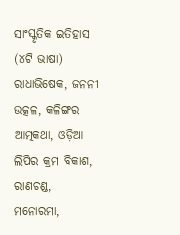ସାଂସ୍କୃତିକ ଇତିହାସ (୪ଟି ଭାଷା) ରାଧାଭିଷେକ, ଜନନୀ ଉତ୍କଳ, କଳିଙ୍ଗର ଆତ୍ମକଥା, ଓଡ଼ିଆ ଲିପିର କ୍ରମ ବିକାଶ, ରାଣଚଣ୍ଡ, ମନୋରମା,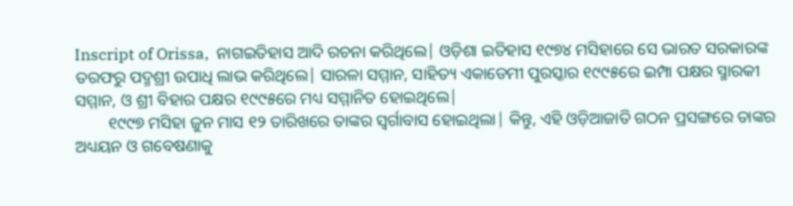Inscript of Orissa,  ନାଗଇତିହାସ ଆଦି ରଚନା କରିଥିଲେ| ଓଡ଼ିଶା ଇତିହାସ ୧୯୭୪ ମସିହାରେ ସେ ଭାରତ ସରକାରଙ୍କ ତରଫରୁ ପଦ୍ମଶ୍ରୀ ଉପାଧି ଲାଭ କରିଥିଲେ| ସାରଳା ସମ୍ମାନ, ସାହିତ୍ୟ ଏକାଡେମୀ ପୁରସ୍କାର ୧୯୯୫ରେ ଇମ୍ପା ପକ୍ଷର ସ୍ମାରକୀ ସମ୍ମାନ, ଓ ଶ୍ରୀ ବିହାର ପକ୍ଷର ୧୯୯୫ରେ ମଧ୍ୟ ସମ୍ମାନିତ ହୋଇଥିଲେ|
        ୧୯୯୭ ମସିହା ଜୁନ ମାସ ୧୨ ତାରିଖରେ ତାଙ୍କର ସ୍ବର୍ଗାବାସ ହୋଇଥିଲା| କିନ୍ତୁ, ଏହି ଓଡ଼ିଆଜାତି ଗଠନ ପ୍ରସଙ୍ଗରେ ତାଙ୍କର ଅଧ୍ୟୟନ ଓ ଗବେଷଣାକୁ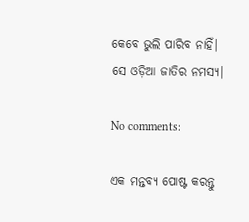କେବେ ଭୁଲି ପାରିବ ନାହିଁ| ସେ ଓଡ଼ିଆ ଜାତିର ନମସ୍ୟ|

No comments:

ଏକ ମନ୍ତବ୍ୟ ପୋଷ୍ଟ କରନ୍ତୁ